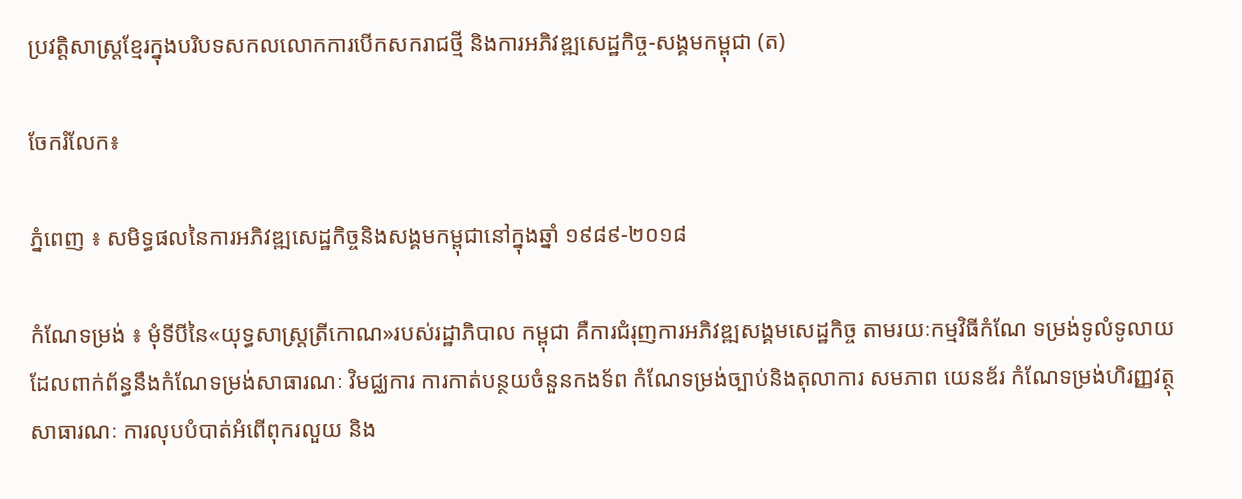ប្រវត្តិសាស្រ្តខ្មែរក្នុងបរិបទសកលលោកការបើកសករាជថ្មី និងការអភិវឌ្ឍសេដ្ឋកិច្ច-សង្គមកម្ពុជា (ត)

ចែករំលែក៖

ភ្នំពេញ ៖ សមិទ្ធផលនៃការអភិវឌ្ឍសេដ្ឋកិច្ចនិងសង្គមកម្ពុជានៅក្នុងឆ្នាំ ១៩៨៩-២០១៨

កំណែទម្រង់ ៖ មុំទីបីនៃ«យុទ្ធសាស្រ្តត្រីកោណ»របស់រដ្ឋាភិបាល កម្ពុជា គឺការជំរុញការអភិវឌ្ឍសង្គមសេដ្ឋកិច្ច តាមរយៈកម្មវិធីកំណែ ទម្រង់ទូលំទូលាយ ដែលពាក់ព័ន្ធនឹងកំណែទម្រង់សាធារណៈ វិមជ្ឈការ ការកាត់បន្ថយចំនួនកងទ័ព កំណែទម្រង់ច្បាប់និងតុលាការ សមភាព យេនឌ័រ កំណែទម្រង់ហិរញ្ញវត្ថុសាធារណៈ ការលុបបំបាត់អំពើពុករលួយ និង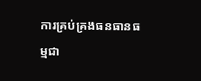ការគ្រប់គ្រងធនធានធម្មជា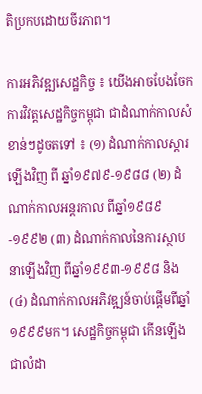តិប្រកបដោយចីរភាព។

ការអភិវឌ្ឍសេដ្ឋកិច្ច ៖ យើងអាចបែងចែកការវិវត្តសេដ្ឋកិច្ចកម្ពុជា ជាដំណាក់កាលសំខាន់ៗដូចតទៅ ៖ (១) ដំណាក់កាលស្ដារឡើងវិញ ពី ឆ្នាំ១៩៧៩-១៩៨៨ (២) ដំណាក់កាលអន្តរកាល ពីឆ្នាំ១៩៨៩-១៩៩២ (៣) ដំណាក់កាលនៃការស្ថាបនាឡើងវិញ ពីឆ្នាំ១៩៩៣-១៩៩៨ និង (៤) ដំណាក់កាលអភិវឌ្ឍន៍ចាប់ផ្តើមពីឆ្នាំ១៩៩៩មក។ សេដ្ឋកិច្ចកម្ពុជា កើនឡើងជាលំដា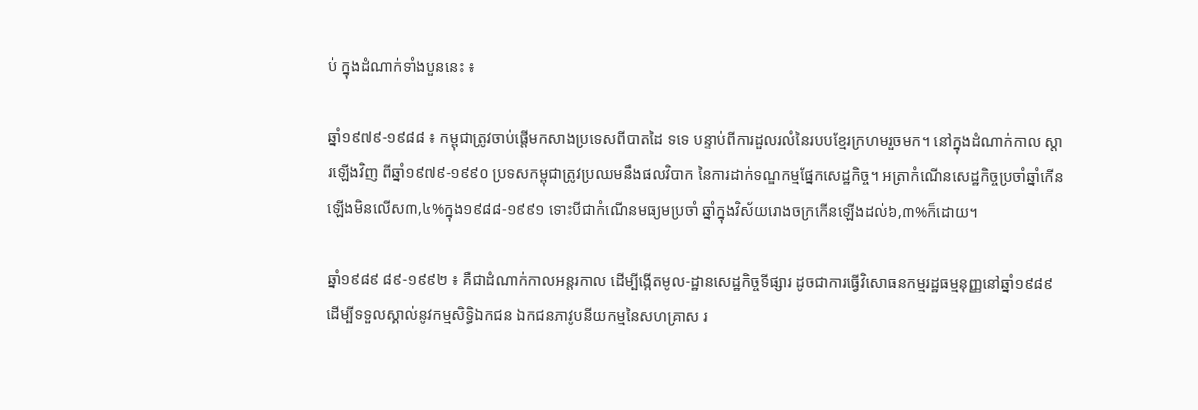ប់ ក្នុងដំណាក់ទាំងបួននេះ ៖

ឆ្នាំ១៩៧៩-១៩៨៨ ៖ កម្ពុជាត្រូវចាប់ផ្តើមកសាងប្រទេសពីបាតដៃ ទទេ បន្ទាប់ពីការដួលរលំនៃរបបខ្មែរក្រហមរួចមក។ នៅក្នុងដំណាក់កាល ស្តារឡើងវិញ ពីឆ្នាំ១៩៧៩-១៩៩០ ប្រទសកម្ពុជាត្រូវប្រឈមនឹងផលវិបាក នៃការដាក់ទណ្ឌកម្មផ្នែកសេដ្ឋកិច្ច។ អត្រាកំណើនសេដ្ឋកិច្ចប្រចាំឆ្នាំកើន ឡើងមិនលើស៣,៤%ក្នុង១៩៨៨-១៩៩១ ទោះបីជាកំណើនមធ្យមប្រចាំ ឆ្នាំក្នុងវិស័យរោងចក្រកើនឡើងដល់៦,៣%ក៏ដោយ។

ឆ្នាំ១៩៨៩ ៨៩-១៩៩២ ៖ គឺជាដំណាក់កាលអន្តរកាល ដើម្បីង្កើតមូល-ដ្ឋានសេដ្ឋកិច្ចទីផ្សារ ដូចជាការធ្វើវិសោធនកម្មរដ្ឋធម្មនុញ្ញនៅឆ្នាំ១៩៨៩ ដើម្បីទទួលស្គាល់នូវកម្មសិទ្ធិឯកជន ឯកជនភាវូបនីយកម្មនៃសហគ្រាស រ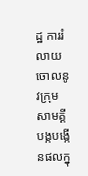ដ្ឋ ការរំលាយចោលនូវក្រុមសាមគ្គីបង្កបង្កើនផលក្នុ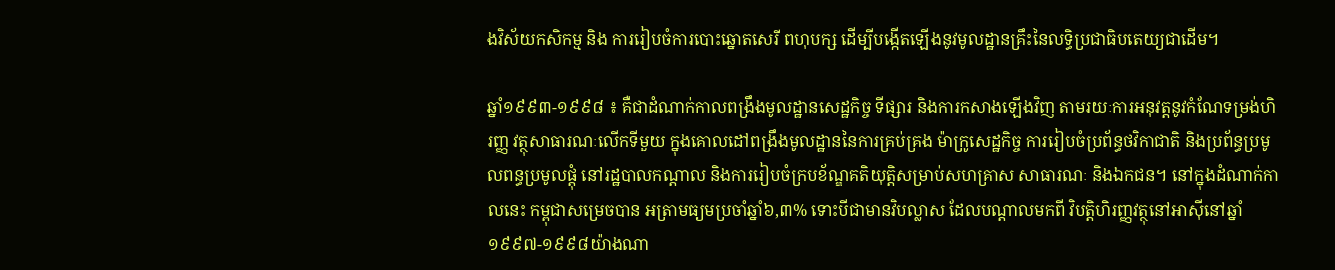ងវិស័យកសិកម្ម និង ការរៀបចំការបោះឆ្នោតសេរី ពហុបក្ស ដើម្បីបង្កើតឡើងនូវមូលដ្ឋានគ្រឹះនៃលទ្ធិប្រជាធិបតេយ្យជាដើម។

ឆ្នាំ១៩៩៣-១៩៩៨ ៖ គឺជាដំណាក់កាលពង្រឹងមូលដ្ឋានសេដ្ឋកិច្ច ទីផ្សារ និងការកសាងឡើងវិញ តាមរយៈការអនុវត្តនូវកំណែទម្រង់ហិរញ្ញ វត្ថុសាធារណៈលើកទីមួយ ក្នុងគោលដៅពង្រឹងមូលដ្ឋាននៃការគ្រប់គ្រង ម៉ាក្រូសេដ្ឋកិច្ច ការរៀបចំប្រព័ន្ធថវិកាជាតិ និងប្រព័ន្ធប្រមូលពន្ធប្រមូលផ្តុំ នៅរដ្ឋបាលកណ្តាល និងការរៀបចំក្របខ័ណ្ឌគតិយុត្តិសម្រាប់សហគ្រាស សាធារណៈ និងឯកជន។ នៅក្នុងដំណាក់កាលនេះ កម្ពុជាសម្រេចបាន អត្រាមធ្យមប្រចាំឆ្នាំ៦,៣% ទោះបីជាមានវិបល្លាស ដែលបណ្តាលមកពី វិបត្តិហិរញ្ញវត្ថុនៅអាស៊ីនៅឆ្នាំ១៩៩៧-១៩៩៨យ៉ាងណា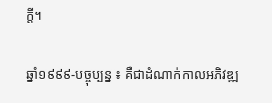ក្តី។

ឆ្នាំ១៩៩៩-បច្ចុប្បន្ន ៖ គឺជាដំណាក់កាលអភិវឌ្ឍ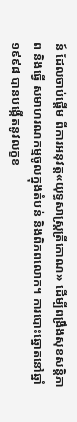ន៍ ដែលចាប់ផ្តើម ពីការអនុវត្ត«យុទ្ធសាស្រ្តត្រីកោណ» ដើម្បីពង្រឹងសុខសន្តិភាព និងធ្វើ សមាហរណកម្មចូលក្នុងតំបន់ និងពិភពលោក។ ការបោះឆ្នោតនៅឆ្នាំ ១៩៩៨ បានបង្កើតនូវលក្ខខ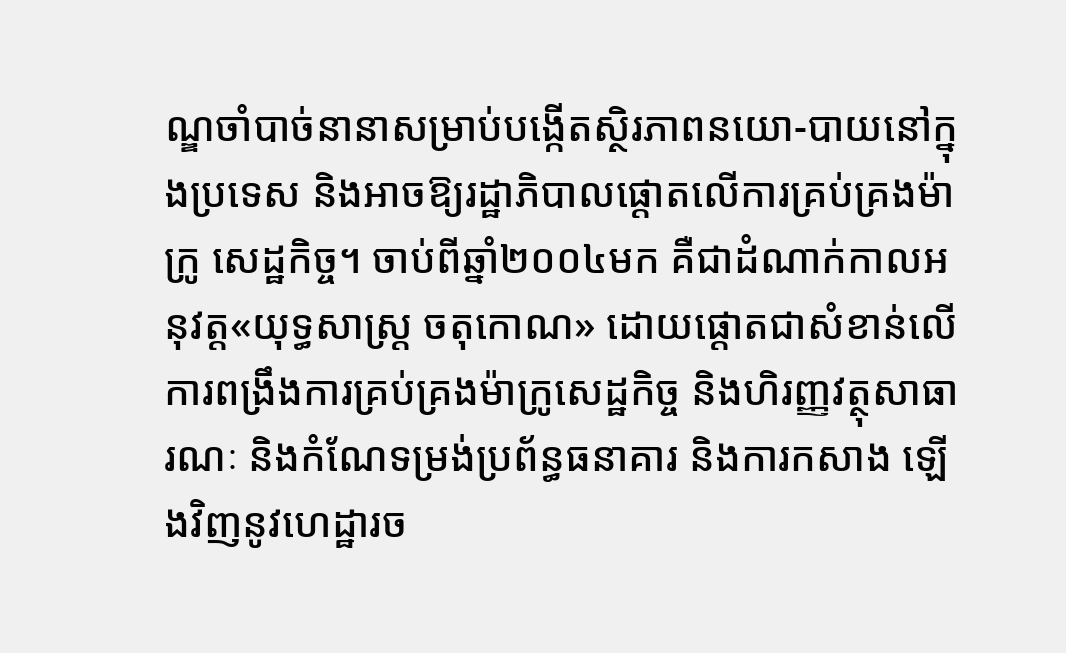ណ្ឌចាំបាច់នានាសម្រាប់បង្កើតស្ថិរភាពនយោ-បាយនៅក្នុងប្រទេស និងអាចឱ្យរដ្ឋាភិបាលផ្តោតលើការគ្រប់គ្រងម៉ាក្រូ សេដ្ឋកិច្ច។ ចាប់ពីឆ្នាំ២០០៤មក គឺជាដំណាក់កាលអនុវត្ត«យុទ្ធសាស្ត្រ ចតុកោណ» ដោយផ្តោតជាសំខាន់លើការពង្រឹងការគ្រប់គ្រងម៉ាក្រូសេដ្ឋកិច្ច និងហិរញ្ញវត្ថុសាធារណៈ និងកំណែទម្រង់ប្រព័ន្ធធនាគារ និងការកសាង ឡើងវិញនូវហេដ្ឋារច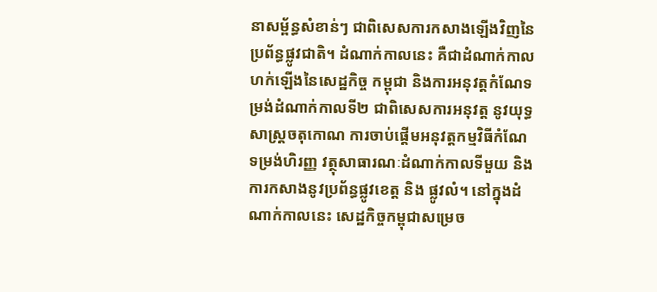នាសម្ព័ន្ធសំខាន់ៗ ជាពិសេសការកសាងឡើងវិញនៃ ប្រព័ន្ធផ្លូវជាតិ។ ដំណាក់កាលនេះ គឺជាដំណាក់កាលហក់ឡើងនៃសេដ្ឋកិច្ច កម្ពុជា និងការអនុវត្តកំណែទម្រង់ដំណាក់កាលទី២ ជាពិសេសការអនុវត្ត នូវយុទ្ធសាស្រ្តចតុកោណ ការចាប់ផ្តើមអនុវត្តកម្មវិធីកំណែទម្រង់ហិរញ្ញ វត្ថុសាធារណៈដំណាក់កាលទីមួយ និងការកសាងនូវប្រព័ន្ធផ្លូវខេត្ត និង ផ្លូវលំ។ នៅក្នុងដំណាក់កាលនេះ សេដ្ឋកិច្ចកម្ពុជាសម្រេច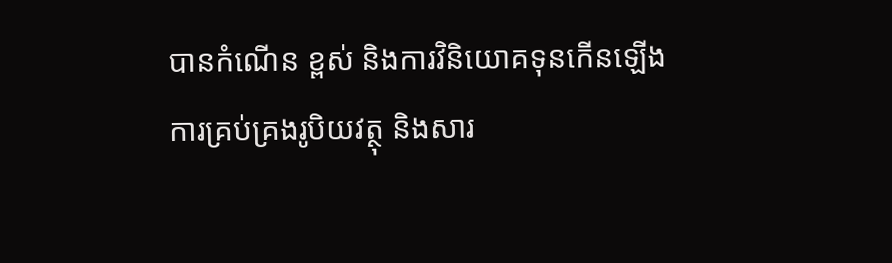បានកំណើន ខ្ពស់ និងការវិនិយោគទុនកើនឡើង ការគ្រប់គ្រងរូបិយវត្ថុ និងសារ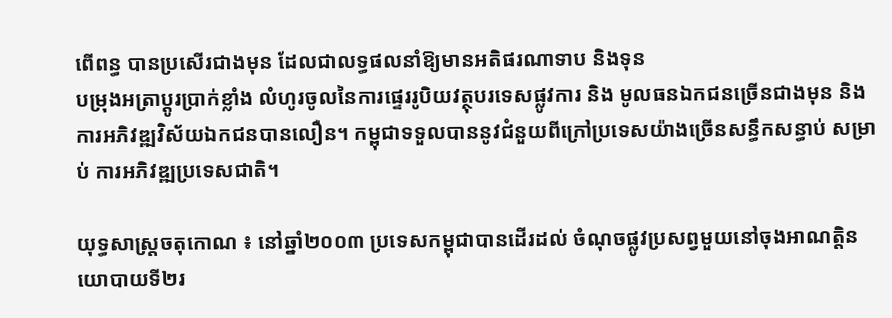ពើពន្ធ បានប្រសើរជាងមុន ដែលជាលទ្ធផលនាំឱ្យមានអតិផរណាទាប និងទុន
បម្រុងអត្រាប្តូរប្រាក់ខ្លាំង លំហូរចូលនៃការផ្ទេររូបិយវត្ថុបរទេសផ្លូវការ និង មូលធនឯកជនច្រើនជាងមុន និងការអភិវឌ្ឍវិស័យឯកជនបានលឿន។ កម្ពុជាទទួលបាននូវជំនួយពីក្រៅប្រទេសយ៉ាងច្រើនសន្ធឹកសន្ធាប់ សម្រាប់ ការអភិវឌ្ឍប្រទេសជាតិ។

យុទ្ធសាស្រ្តចតុកោណ ៖ នៅឆ្នាំ២០០៣ ប្រទេសកម្ពុជាបានដើរដល់ ចំណុចផ្លូវប្រសព្វមួយនៅចុងអាណត្តិនយោបាយទី២រ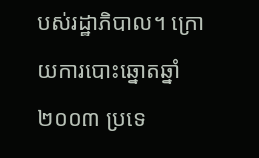បស់រដ្ឋាភិបាល។ ក្រោយការបោះឆ្នោតឆ្នាំ២០០៣ ប្រទេ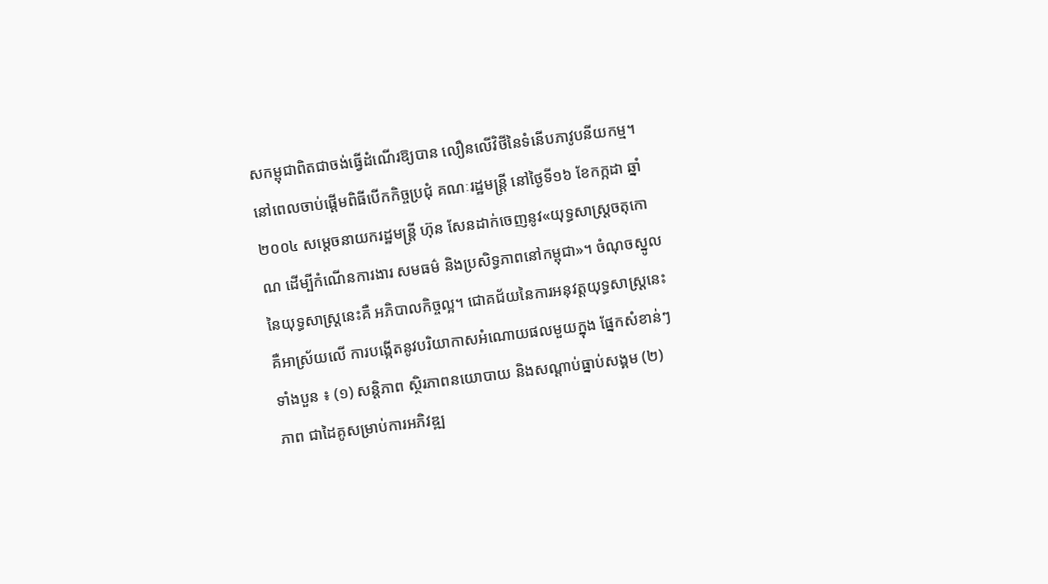សកម្ពុជាពិតជាចង់ធ្វើដំណើរឱ្យបាន លឿនលើវិថីនៃទំនើបភាវូបនីយកម្ម។ នៅពេលចាប់ផ្តើមពិធីបើកកិច្ចប្រជុំ គណៈរដ្ឋមន្ត្រី នៅថ្ងៃទី១៦ ខែកក្កដា ឆ្នាំ២០០៤ សម្តេចនាយករដ្ឋមន្ត្រី ហ៊ុន សែនដាក់ចេញនូវ«យុទ្ធសាស្រ្តចតុកោណ ដើម្បីកំណើនការងារ សមធម៌ និងប្រសិទ្ធភាពនៅកម្ពុជា»។ ចំណុចស្នូលនៃយុទ្ធសាស្ត្រនេះគឺ អភិបាលកិច្ចល្អ។ ជោគជ័យនៃការអនុវត្តយុទ្ធសាស្ត្រនេះ គឺអាស្រ័យលើ ការបង្កើតនូវបរិយាកាសអំណោយផលមួយក្នុង ផ្នែកសំខាន់ៗទាំងបួន ៖ (១) សន្តិភាព ស្ថិរភាពនយោបាយ និងសណ្តាប់ធ្នាប់សង្គម (២) ភាព ជាដៃគូសម្រាប់ការអភិវឌ្ឍ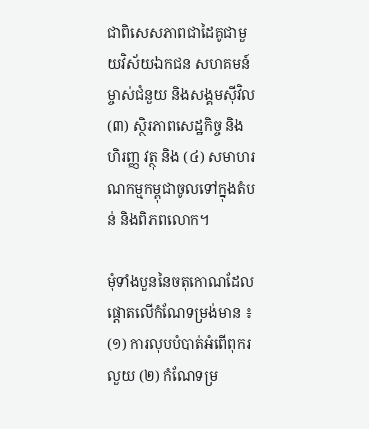ជាពិសេសភាពជាដៃគូជាមួយវិស័យឯកជន សហគមន៍ម្ចាស់ជំនួយ និងសង្គមស៊ីវិល (៣) ស្ថិរភាពសេដ្ឋកិច្ច និងហិរញ្ញ វត្ថុ និង (៤) សមាហរណកម្មកម្ពុជាចូលទៅក្នុងតំបន់ និងពិភពលោក។

មុំទាំងបួននៃចតុកោណដែល ផ្តោតលើកំណែទម្រង់មាន ៖ (១) ការលុបបំបាត់អំពើពុករលួយ (២) កំណែទម្រ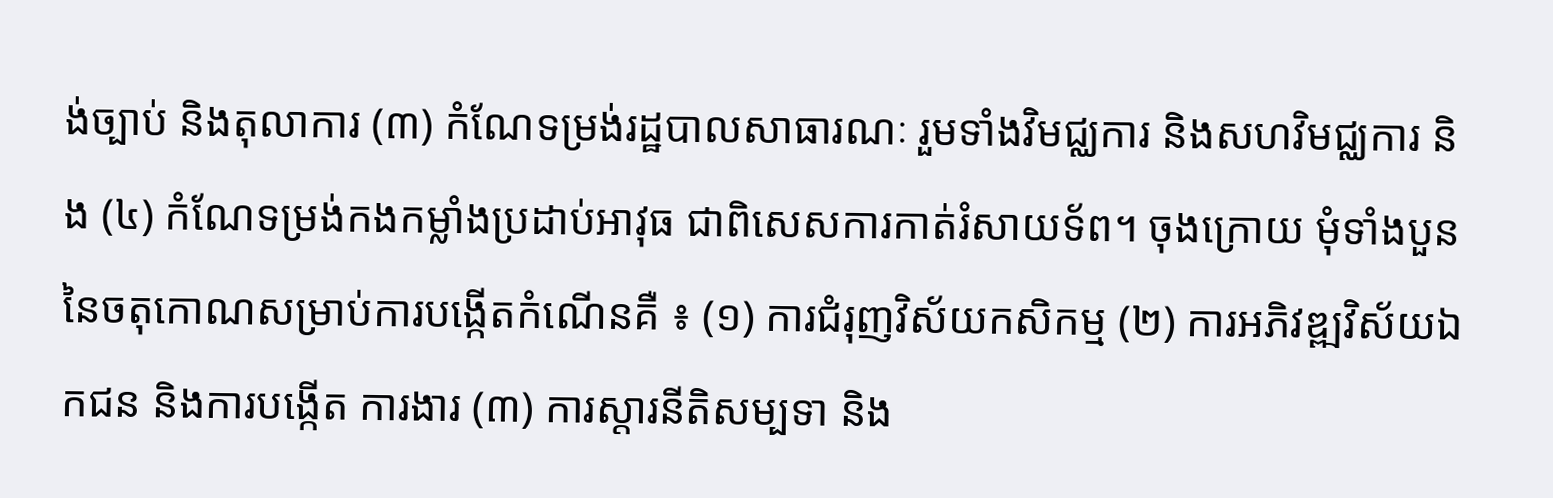ង់ច្បាប់ និងតុលាការ (៣) កំណែទម្រង់រដ្ឋបាលសាធារណៈ រួមទាំងវិមជ្ឈការ និងសហវិមជ្ឈការ និង (៤) កំណែទម្រង់កងកម្លាំងប្រដាប់អាវុធ ជាពិសេសការកាត់រំសាយទ័ព។ ចុងក្រោយ មុំទាំងបួននៃចតុកោណសម្រាប់ការបង្កើតកំណើនគឺ ៖ (១) ការជំរុញវិស័យកសិកម្ម (២) ការអភិវឌ្ឍវិស័យឯកជន និងការបង្កើត ការងារ (៣) ការស្តារនីតិសម្បទា និង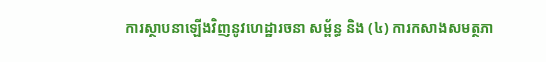ការស្ថាបនាឡើងវិញនូវហេដ្ឋារចនា សម្ព័ន្ធ និង (៤) ការកសាងសមត្ថភា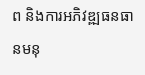ព និងការអភិវឌ្ឍធនធានមនុ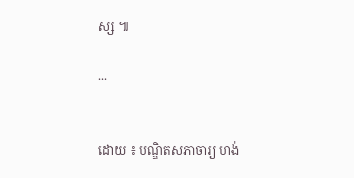ស្ស ៕

...


ដោយ ៖ បណ្ឌិតសភាចារ្យ ហង់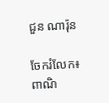ជួន ណារ៉ុន

ចែករំលែក៖
ពាណិ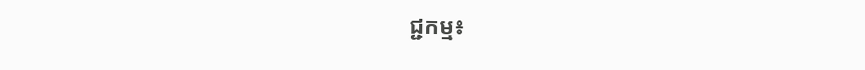ជ្ជកម្ម៖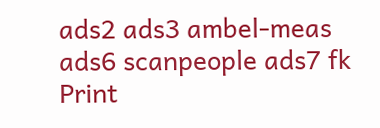ads2 ads3 ambel-meas ads6 scanpeople ads7 fk Print